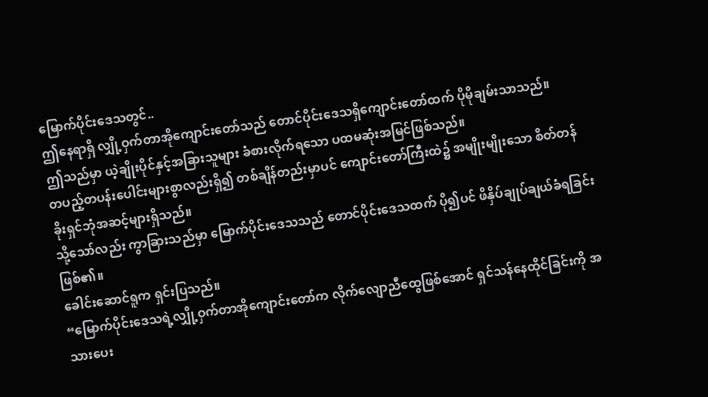မြောက်ပိုင်းဒေသတွင်..
ဤနေရာရှိ လျှို့ဝှက်တာအိုကျောင်းတော်သည် တောင်ပိုင်းဒေသရှိကျောင်းတော်ထက် ပိုမိုချမ်းသာသည်။
ဤသည်မှာ ယဲ့ချိုးပိုင်နှင့်အခြားသူများ ခံစားလိုက်ရသော ပထမဆုံးအမြင်ဖြစ်သည်။
တပည့်တပန်းပေါင်းများစွာလည်းရှိ၍ တစ်ချိန်တည်းမှာပင် ကျောင်းတော်ကြီးထဲ၌ အမျိုးမျိုးသော စိတ်တန်ခိုးရှင်ဘုံအဆင့်များရှိသည်။
သို့သော်လည်း ကွာခြားသည်မှာ မြောက်ပိုင်းဒေသသည် တောင်ပိုင်းဒေသထက် ပို၍ပင် ဖိနှိပ်ချုပ်ချယ်ခံရခြင်းဖြစ်၏။
ခေါင်းဆောင်ရူက ရှင်းပြသည်။
“မြောက်ပိုင်းဒေသရဲ့လျှို့ဝှက်တာအိုကျောင်းတော်က လိုက်လျောညီထွေဖြစ်အောင် ရှင်သန်နေထိုင်ခြင်းကို အသားပေး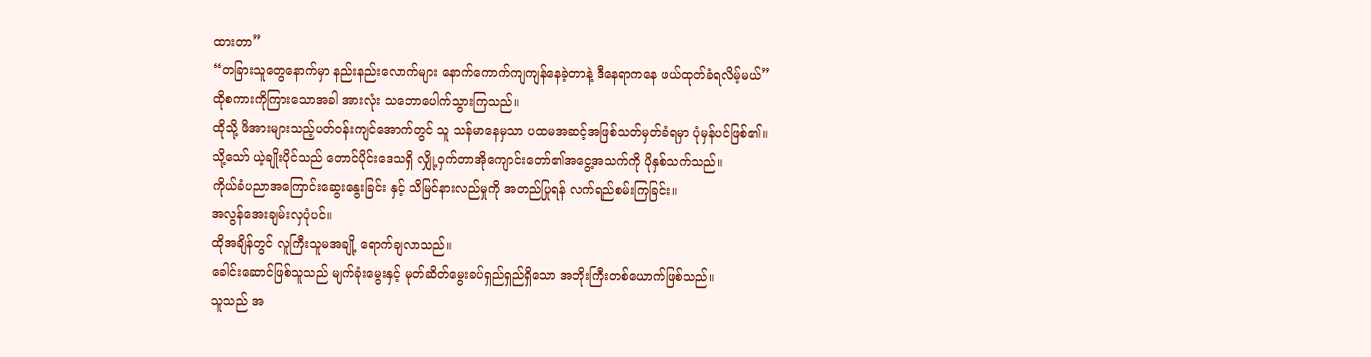ထားတာ”
“တခြားသူတွေနောက်မှာ နည်းနည်းလောက်များ နောက်ကောက်ကျကျန်နေခဲ့တာနဲ့ ဒီနေရာကနေ ဖယ်ထုတ်ခံရလိမ့်မယ်”
ထိုစကားကိုကြားသောအခါ အားလုံး သဘောပေါက်သွားကြသည်။
ထိုသို့ ဖိအားများသည့်ပတ်ဝန်းကျင်အောက်တွင် သူ သန်မာနေမှသာ ပထမအဆင့်အဖြစ်သတ်မှတ်ခံရမှာ ပုံမှန်ပင်ဖြစ်၏။
သို့သော် ယဲ့ချိုးပိုင်သည် တောင်ပိုင်းဒေသရှိ လျှို့ဝှက်တာအိုကျောင်းတော်၏အငွေ့အသက်ကို ပိုနှစ်သက်သည်။
ကိုယ်ခံပညာအကြောင်းဆွေးနွေးခြင်း နှင့် သိမြင်နားလည်မှုကို အတည်ပြုရန် လက်ရည်စမ်းကြခြင်း။
အလွန်အေးချမ်းလှပုံပင်။
ထိုအချိန်တွင် လူကြီးသူမအချို့ ရောက်ချလာသည်။
ခေါင်းဆောင်ဖြစ်သူသည် မျက်ခုံးမွေးနှင့် မုတ်ဆိတ်မွေးခပ်ရှည်ရှည်ရှိသော အဘိုးကြီးတစ်ယောက်ဖြစ်သည်။
သူသည် အ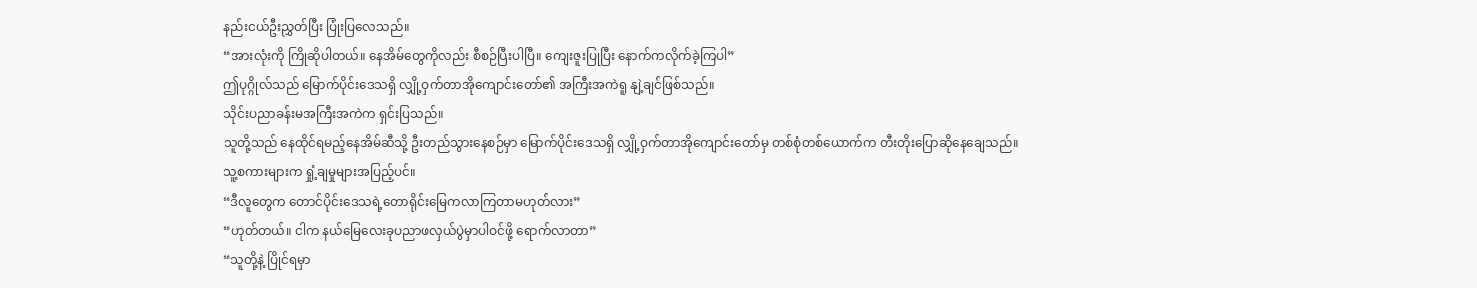နည်းငယ်ဦးညွှတ်ပြီး ပြုံးပြလေသည်။
“အားလုံးကို ကြိုဆိုပါတယ်။ နေအိမ်တွေကိုလည်း စီစဉ်ပြီးပါပြီ။ ကျေးဇူးပြုပြီး နောက်ကလိုက်ခဲ့ကြပါ”
ဤပုဂ္ဂိုလ်သည် မြောက်ပိုင်းဒေသရှိ လျှို့ဝှက်တာအိုကျောင်းတော်၏ အကြီးအကဲရူ နျဲ့ချင်ဖြစ်သည်။
သိုင်းပညာခန်းမအကြီးအကဲက ရှင်းပြသည်။
သူတို့သည် နေထိုင်ရမည့်နေအိမ်ဆီသို့ ဦးတည်သွားနေစဉ်မှာ မြောက်ပိုင်းဒေသရှိ လျှို့ဝှက်တာအိုကျောင်းတော်မှ တစ်စုံတစ်ယောက်က တီးတိုးပြောဆိုနေချေသည်။
သူ့စကားများက ရှုံ့ချမှုများအပြည့်ပင်။
“ဒီလူတွေက တောင်ပိုင်းဒေသရဲ့တောရိုင်းမြေကလာကြတာမဟုတ်လား”
“ဟုတ်တယ်။ ငါက နယ်မြေလေးခုပညာဖလှယ်ပွဲမှာပါဝင်ဖို့ ရောက်လာတာ”
“သူတို့နဲ့ ပြိုင်ရမှာ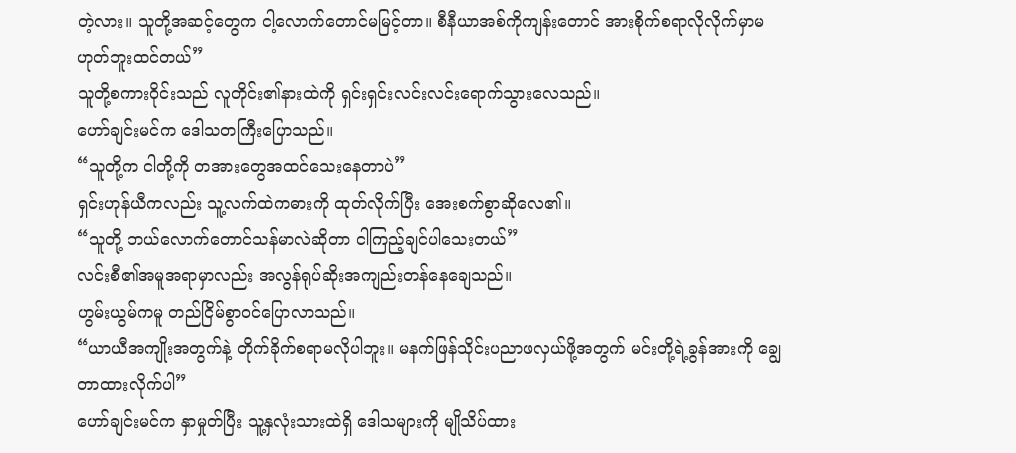တဲ့လား။ သူတို့အဆင့်တွေက ငါ့လောက်တောင်မမြင့်တာ။ စီနီယာအစ်ကိုကျန်းတောင် အားစိုက်စရာလိုလိုက်မှာမဟုတ်ဘူးထင်တယ်”
သူတို့စကားဝိုင်းသည် လူတိုင်း၏နားထဲကို ရှင်းရှင်းလင်းလင်းရောက်သွားလေသည်။
ဟော်ချင်းမင်က ဒေါသတကြီးပြောသည်။
“သူတို့က ငါတို့ကို တအားတွေအထင်သေးနေတာပဲ”
ရှင်းဟုန်ယီကလည်း သူ့လက်ထဲကဓားကို ထုတ်လိုက်ပြီး အေးစက်စွာဆိုလေ၏။
“သူတို့ ဘယ်လောက်တောင်သန်မာလဲဆိုတာ ငါကြည့်ချင်ပါသေးတယ်”
လင်းစီ၏အမူအရာမှာလည်း အလွန်ရုပ်ဆိုးအကျည်းတန်နေချေသည်။
ဟွမ်းယွမ်ကမူ တည်ငြိမ်စွာဝင်ပြောလာသည်။
“ယာယီအကျိုးအတွက်နဲ့ တိုက်ခိုက်စရာမလိုပါဘူး။ မနက်ဖြန်သိုင်းပညာဖလှယ်ဖို့အတွက် မင်းတို့ရဲ့ခွန်အားကို ချွေတာထားလိုက်ပါ”
ဟော်ချင်းမင်က နှာမှုတ်ပြီး သူ့နှလုံးသားထဲရှိ ဒေါသများကို မျိုသိပ်ထား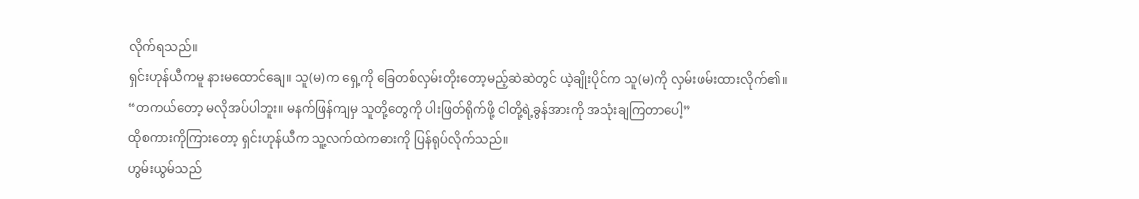လိုက်ရသည်။
ရှင်းဟုန်ယီကမူ နားမထောင်ချေ။ သူ(မ)က ရှေ့ကို ခြေတစ်လှမ်းတိုးတော့မည့်ဆဲဆဲတွင် ယဲ့ချိုးပိုင်က သူ(မ)ကို လှမ်းဖမ်းထားလိုက်၏။
“တကယ်တော့ မလိုအပ်ပါဘူး။ မနက်ဖြန်ကျမှ သူတို့တွေကို ပါးဖြတ်ရိုက်ဖို့ ငါတို့ရဲ့ခွန်အားကို အသုံးချကြတာပေါ့”
ထိုစကားကိုကြားတော့ ရှင်းဟုန်ယီက သူ့လက်ထဲကဓားကို ပြန်ရုပ်လိုက်သည်။
ဟွမ်းယွမ်သည်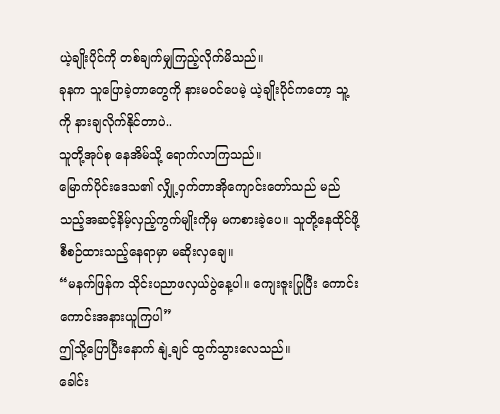ယဲ့ချိုးပိုင်ကို တစ်ချက်မျှကြည့်လိုက်မိသည်။
ခုနက သူပြောခဲ့တာတွေကို နားမဝင်ပေမဲ့ ယဲ့ချိုးပိုင်ကတော့ သူ့ကို နားချလိုက်နိုင်တာပဲ..
သူတို့အုပ်စု နေအိမ်သို့ ရောက်လာကြသည်။
မြောက်ပိုင်းဒေသ၏ လျှို့ဝှက်တာအိုကျောင်းတော်သည် မည်သည့်အဆင့်နိမ့်လှည့်ကွက်မျိုးကိုမှ မကစားခဲ့ပေ။ သူတို့နေထိုင်ဖို့ စီစဉ်ထားသည့်နေရာမှာ မဆိုးလှချေ။
“မနက်ဖြန်က သိုင်းပညာဖလှယ်ပွဲနေ့ပါ။ ကျေးဇူးပြုပြီး ကောင်းကောင်းအနားယူကြပါ”
ဤသို့ပြောပြီးနောက် နျဲ့ချင် ထွက်သွားလေသည်။
ခေါင်း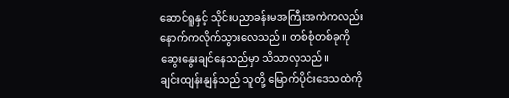ဆောင်ရူနှင့် သိုင်းပညာခန်းမအကြီးအကဲကလည်း နောက်ကလိုက်သွားလေသည်။ တစ်စုံတစ်ခုကို ဆွေးနွေးချင်နေသည်မှာ သိသာလှသည်။
ချင်းထျန်းနျန်သည် သူတို့ မြောက်ပိုင်းဒေသထဲကို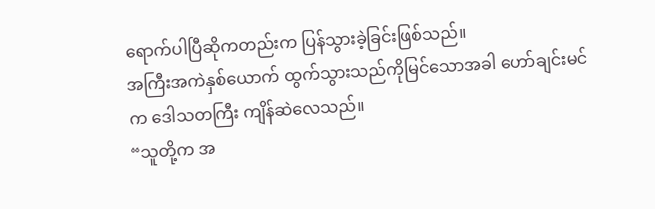ရောက်ပါပြီဆိုကတည်းက ပြန်သွားခဲ့ခြင်းဖြစ်သည်။
အကြီးအကဲနှစ်ယောက် ထွက်သွားသည်ကိုမြင်သောအခါ ဟော်ချင်းမင်က ဒေါသတကြီး ကျိန်ဆဲလေသည်။
“သူတို့က အ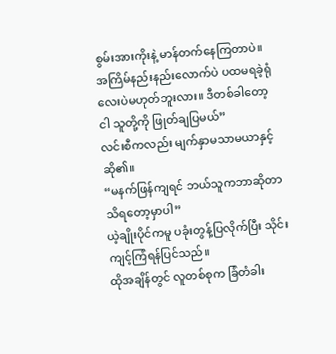စွမ်းအားကိုးနဲ့ မာန်တက်နေကြတာပဲ။ အကြိမ်နည်းနည်းလောက်ပဲ ပထမရခဲ့ရုံလေးပဲမဟုတ်ဘူးလား။ ဒီတစ်ခါတော့ ငါ သူတို့ကို ဖြုတ်ချပြမယ်”
လင်းစီကလည်း မျက်နှာမသာမယာနှင့်ဆို၏။
“မနက်ဖြန်ကျရင် ဘယ်သူကဘာဆိုတာ သိရတော့မှာပါ”
ယဲ့ချိုးပိုင်ကမူ ပခုံးတွန့်ပြလိုက်ပြီး သိုင်းကျင့်ကြံရန်ပြင်သည်။
ထိုအချိန်တွင် လူတစ်စုက ခြံတံခါး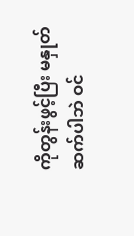ကိုတွန်းဖွင့်ပြီး မနှုတ်ဆက်ပါဘဲ ဝင်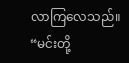လာကြလေသည်။
“မင်းတို့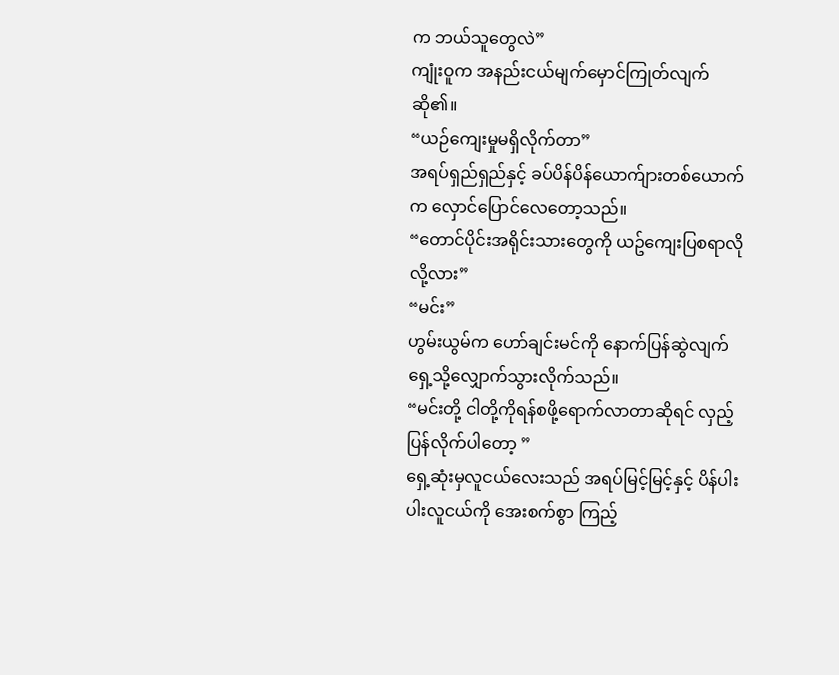က ဘယ်သူတွေလဲ”
ကျုံးဝူက အနည်းငယ်မျက်မှောင်ကြုတ်လျက် ဆို၏။
“ယဉ်ကျေးမှုမရှိလိုက်တာ”
အရပ်ရှည်ရှည်နှင့် ခပ်ပိန်ပိန်ယောက်ျားတစ်ယောက်က လှောင်ပြောင်လေတော့သည်။
“တောင်ပိုင်းအရိုင်းသားတွေကို ယဥ်ကျေးပြစရာလိုလို့လား”
“မင်း”
ဟွမ်းယွမ်က ဟော်ချင်းမင်ကို နောက်ပြန်ဆွဲလျက် ရှေ့သို့လျှောက်သွားလိုက်သည်။
“မင်းတို့ ငါတို့ကိုရန်စဖို့ရောက်လာတာဆိုရင် လှည့်ပြန်လိုက်ပါတော့ ”
ရှေ့ဆုံးမှလူငယ်လေးသည် အရပ်မြင့်မြင့်နှင့် ပိန်ပါးပါးလူငယ်ကို အေးစက်စွာ ကြည့်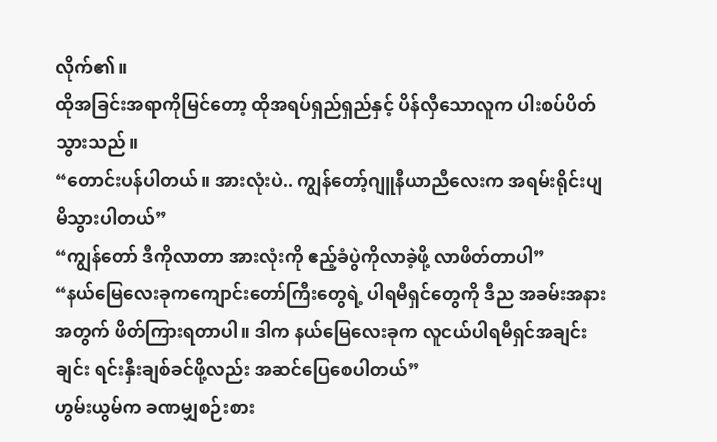လိုက်၏။
ထိုအခြင်းအရာကိုမြင်တော့ ထိုအရပ်ရှည်ရှည်နှင့် ပိန်လှီသောလူက ပါးစပ်ပိတ်သွားသည်။
“တောင်းပန်ပါတယ်။ အားလုံးပဲ.. ကျွန်တော့်ဂျူနီယာညီလေးက အရမ်းရိုင်းပျမိသွားပါတယ်”
“ကျွန်တော် ဒီကိုလာတာ အားလုံးကို ဧည့်ခံပွဲကိုလာခဲ့ဖို့ လာဖိတ်တာပါ”
“နယ်မြေလေးခုကကျောင်းတော်ကြီးတွေရဲ့ ပါရမီရှင်တွေကို ဒီည အခမ်းအနားအတွက် ဖိတ်ကြားရတာပါ။ ဒါက နယ်မြေလေးခုက လူငယ်ပါရမီရှင်အချင်းချင်း ရင်းနှီးချစ်ခင်ဖို့လည်း အဆင်ပြေစေပါတယ်”
ဟွမ်းယွမ်က ခဏမျှစဉ်းစား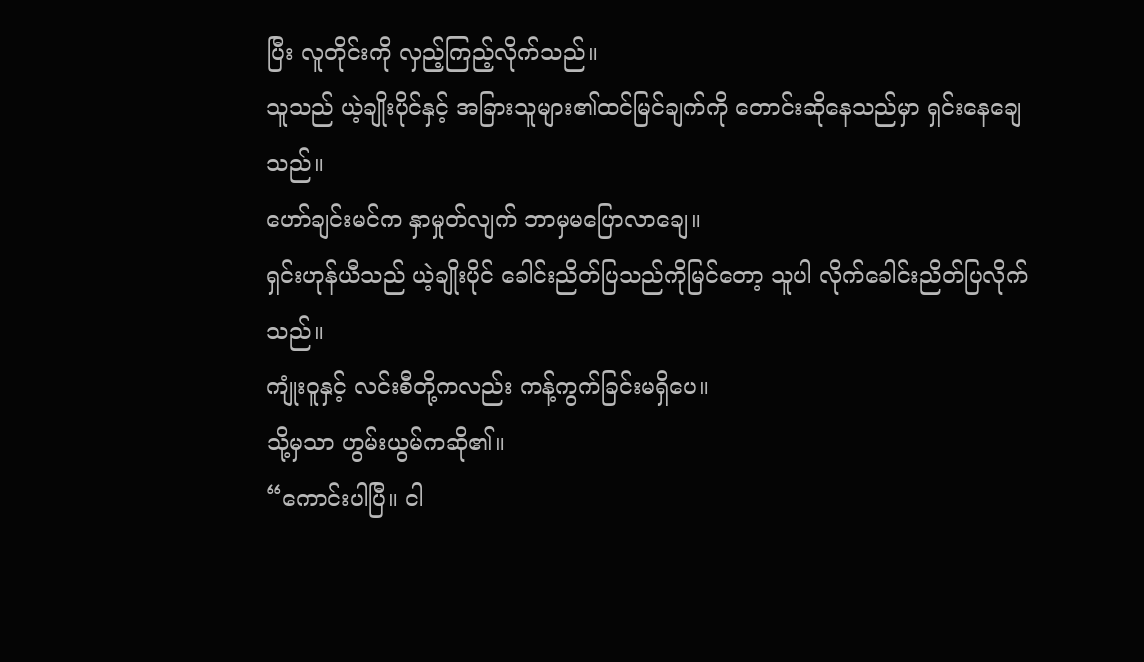ပြီး လူတိုင်းကို လှည့်ကြည့်လိုက်သည်။
သူသည် ယဲ့ချိုးပိုင်နှင့် အခြားသူများ၏ထင်မြင်ချက်ကို တောင်းဆိုနေသည်မှာ ရှင်းနေချေသည်။
ဟော်ချင်းမင်က နှာမှုတ်လျက် ဘာမှမပြောလာချေ။
ရှင်းဟုန်ယီသည် ယဲ့ချိုးပိုင် ခေါင်းညိတ်ပြသည်ကိုမြင်တော့ သူပါ လိုက်ခေါင်းညိတ်ပြလိုက်သည်။
ကျုံးဝူနှင့် လင်းစီတို့ကလည်း ကန့်ကွက်ခြင်းမရှိပေ။
သို့မှသာ ဟွမ်းယွမ်ကဆို၏။
“ကောင်းပါပြီ။ ငါ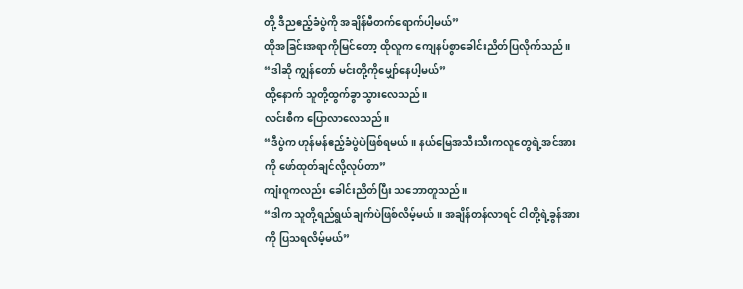တို့ ဒီညဧည့်ခံပွဲကို အချိန်မီတက်ရောက်ပါ့မယ်”
ထိုအခြင်းအရာကိုမြင်တော့ ထိုလူက ကျေနပ်စွာခေါင်းညိတ်ပြလိုက်သည်။
“ဒါဆို ကျွန်တော် မင်းတို့ကိုမျှော်နေပါ့မယ်”
ထို့နောက် သူတို့ထွက်ခွာသွားလေသည်။
လင်းစီက ပြောလာလေသည်။
“ဒီပွဲက ဟုန်မန်ဧည့်ခံပွဲပဲဖြစ်ရမယ်။ နယ်မြေအသီးသီးကလူတွေရဲ့အင်အားကို ဖော်ထုတ်ချင်လို့လုပ်တာ”
ကျံးဝူကလည်း ခေါင်းညိတ်ပြီး သဘောတူသည်။
“ဒါက သူတို့ရည်ရွယ်ချက်ပဲဖြစ်လိမ့်မယ်။ အချိန်တန်လာရင် ငါတို့ရဲ့ခွန်အားကို ပြသရလိမ့်မယ်”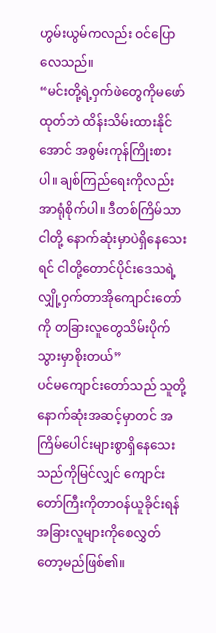ဟွမ်းယွမ်ကလည်း ဝင်ပြောလေသည်။
“မင်းတို့ရဲ့ဝှက်ဖဲတွေကိုမဖော်ထုတ်ဘဲ ထိန်းသိမ်းထားနိုင်အောင် အစွမ်းကုန်ကြိုးစားပါ။ ချစ်ကြည်ရေးကိုလည်း အာရုံစိုက်ပါ။ ဒီတစ်ကြိမ်သာ ငါတို့ နောက်ဆုံးမှာပဲရှိနေသေးရင် ငါတို့တောင်ပိုင်းဒေသရဲ့လျှို့ဝှက်တာအိုကျောင်းတော်ကို တခြားလူတွေသိမ်းပိုက်သွားမှာစိုးတယ်”
ပင်မကျောင်းတော်သည် သူတို့ နောက်ဆုံးအဆင့်မှာတင် အကြိမ်ပေါင်းများစွာရှိနေသေးသည်ကိုမြင်လျှင် ကျောင်းတော်ကြီးကိုတာဝန်ယူခိုင်းရန် အခြားလူများကိုစေလွှတ်တော့မည်ဖြစ်၏။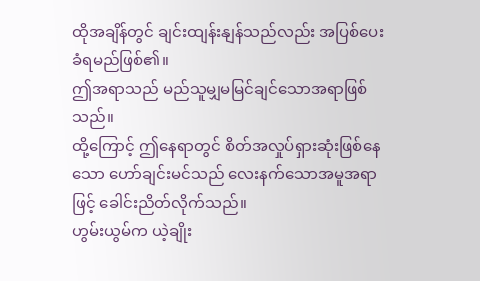ထိုအချိန်တွင် ချင်းထျန်းနျန်သည်လည်း အပြစ်ပေးခံရမည်ဖြစ်၏။
ဤအရာသည် မည်သူမျှမမြင်ချင်သောအရာဖြစ်သည်။
ထို့ကြောင့် ဤနေရာတွင် စိတ်အလှုပ်ရှားဆုံးဖြစ်နေသော ဟော်ချင်းမင်သည် လေးနက်သောအမူအရာဖြင့် ခေါင်းညိတ်လိုက်သည်။
ဟွမ်းယွမ်က ယဲ့ချိုး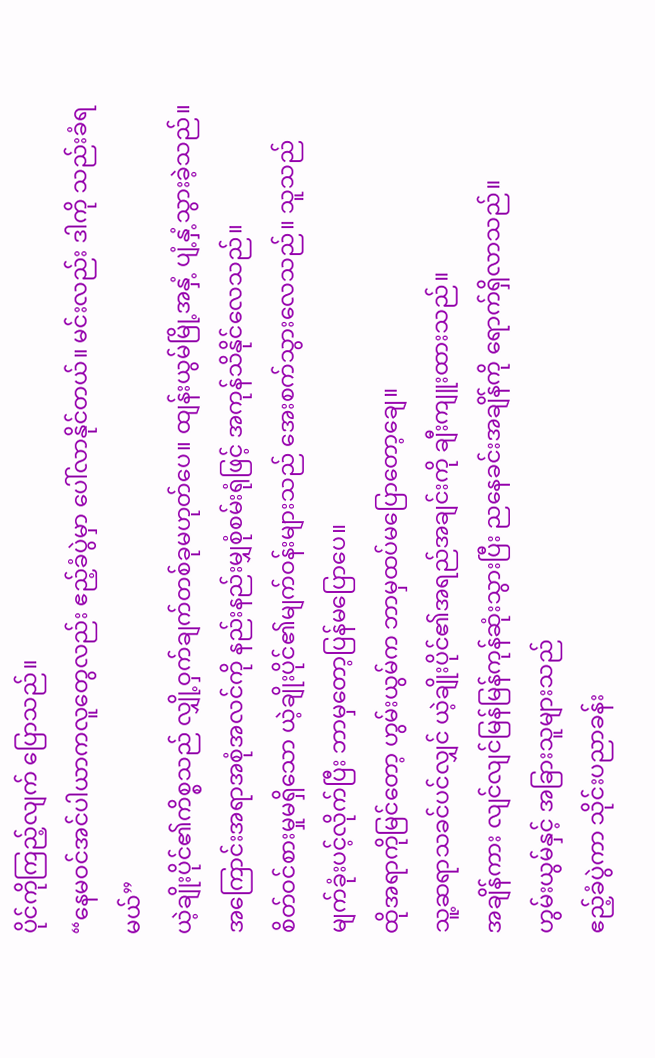ပိုင်ကိုကြည့်လျက် ပြောသည်။
“နေမဝင်အင်ပါယာကလူတွေလည်း ဧည့်ခံပွဲမှာ ပေါ်လာနိုင်တယ်။ မင်းလည်း ဒါကို သည်းခံရမယ်”
ယဲ့ချိုးပိုင်၏ကိစ္စသည် လျှို့ဝှက်ချက်တစ်ခုမဟုတ်ပေ။ ထျန်းယွမ်မြို့အနှံ့ ပျံ့နှံ့သွားခဲ့သည်။ အကြောင်းအရာအစုံအလင်ကို နည်းနည်းမျှစုံစမ်းရုံဖြင့် အကုန်သိနိုင်လေသည်။
စိတ်ဝင်စားမှုမရှိသော ယဲ့ချိုးပိုင်၏မျက်ဝန်းများသည် အေးစက်သွားလေသည်။ သူသည် မျက်ခုံးပင့်လိုက်ပြီး ဘာမှတော့ပြန်မပြောပေ။
ထိုအရာကိုမြင်တော့ ဟွမ်းယွမ်က ဘာမှထပ်မပြောတော့ချေ။
သူ့ဆရာသခင်ပင်လျှင် ယဲ့ချိုးပိုင်၏အရည်အချင်းကို ချီးကျူးထားသည်။
အချိန်ကား လျင်လျင်မြန်မြန်ကုန်ဆုံးသွားပြီး ညနေခင်းအချိန်ကို ရောက်ရှိလာသည်။
ဟွမ်းယွမ်နှင့် အခြားသူများသည်
ဧည့်ခံပွဲကာ သိုင်းပညာခန်း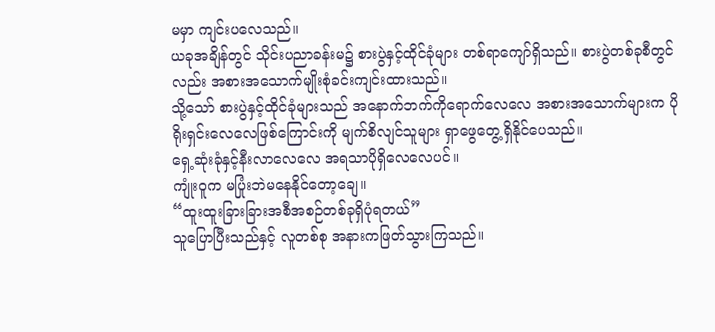မမှာ ကျင်းပလေသည်။
ယခုအချိန်တွင် သိုင်းပညာခန်းမ၌ စားပွဲနှင့်ထိုင်ခုံများ တစ်ရာကျော်ရှိသည်။ စားပွဲတစ်ခုစီတွင်လည်း အစားအသောက်မျိုးစုံခင်းကျင်းထားသည်။
သို့သော် စားပွဲနှင့်ထိုင်ခုံများသည် အနောက်ဘက်ကိုရောက်လေလေ အစားအသောက်များက ပိုရိုးရှင်းလေလေဖြစ်ကြောင်းကို မျက်စိလျင်သူများ ရှာဖွေတွေ့ရှိနိုင်ပေသည်။
ရှေ့ဆုံးခုံနှင့်နီးလာလေလေ အရသာပိုရှိလေလေပင်။
ကျုံးဝူက မပြုံးဘဲမနေနိုင်တော့ချေ။
“ထူးထူးခြားခြားအစီအစဉ်တစ်ခုရှိပုံရတယ်”
သူပြောပြီးသည်နှင့် လူတစ်စု အနားကဖြတ်သွားကြသည်။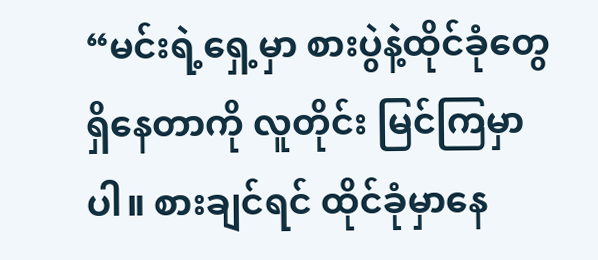“မင်းရဲ့ရှေ့မှာ စားပွဲနဲ့ထိုင်ခုံတွေရှိနေတာကို လူတိုင်း မြင်ကြမှာပါ။ စားချင်ရင် ထိုင်ခုံမှာနေ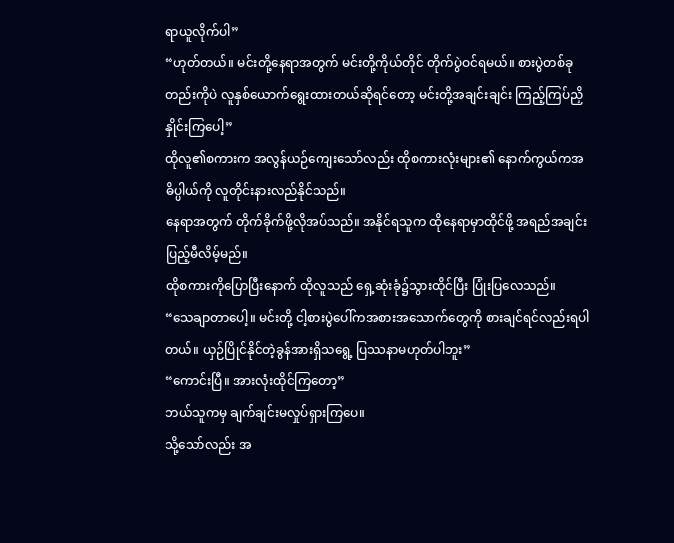ရာယူလိုက်ပါ”
“ဟုတ်တယ်။ မင်းတို့နေရာအတွက် မင်းတို့ကိုယ်တိုင် တိုက်ပွဲဝင်ရမယ်။ စားပွဲတစ်ခုတည်းကိုပဲ လူနှစ်ယောက်ရွေးထားတယ်ဆိုရင်တော့ မင်းတို့အချင်းချင်း ကြည့်ကြပ်ညှိနှိုင်းကြပေါ့”
ထိုလူ၏စကားက အလွန်ယဉ်ကျေးသော်လည်း ထိုစကားလုံးများ၏ နောက်ကွယ်ကအဓိပ္ပါယ်ကို လူတိုင်းနားလည်နိုင်သည်။
နေရာအတွက် တိုက်ခိုက်ဖို့လိုအပ်သည်။ အနိုင်ရသူက ထိုနေရာမှာထိုင်ဖို့ အရည်အချင်းပြည့်မီလိမ့်မည်။
ထိုစကားကိုပြောပြီးနောက် ထိုလူသည် ရှေ့ဆုံးခုံ၌သွားထိုင်ပြီး ပြုံးပြလေသည်။
“သေချာတာပေါ့။ မင်းတို့ ငါ့စားပွဲပေါ်ကအစားအသောက်တွေကို စားချင်ရင်လည်းရပါတယ်။ ယှဉ်ပြိုင်နိုင်တဲ့ခွန်အားရှိသရွေ့ ပြဿနာမဟုတ်ပါဘူး”
“ကောင်းပြီ။ အားလုံးထိုင်ကြတော့”
ဘယ်သူကမှ ချက်ချင်းမလှုပ်ရှားကြပေ။
သို့သော်လည်း အ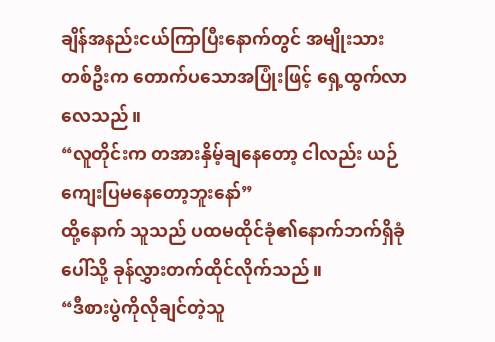ချိန်အနည်းငယ်ကြာပြီးနောက်တွင် အမျိုးသားတစ်ဦးက တောက်ပသောအပြုံးဖြင့် ရှေ့ထွက်လာလေသည်။
“လူတိုင်းက တအားနှိမ့်ချနေတော့ ငါလည်း ယဉ်ကျေးပြမနေတော့ဘူးနော်”
ထို့နောက် သူသည် ပထမထိုင်ခုံ၏နောက်ဘက်ရှိခုံပေါ်သို့ ခုန်လွှားတက်ထိုင်လိုက်သည်။
“ဒီစားပွဲကိုလိုချင်တဲ့သူ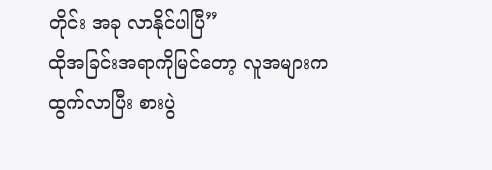တိုင်း အခု လာနိုင်ပါပြီ”
ထိုအခြင်းအရာကိုမြင်တော့ လူအများကထွက်လာပြီး စားပွဲ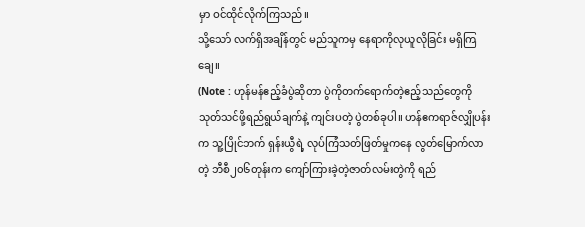မှာ ဝင်ထိုင်လိုက်ကြသည်။
သို့သော် လက်ရှိအချိန်တွင် မည်သူကမှ နေရာကိုလုယူလိုခြင်း မရှိကြချေ။
(Note : ဟုန်မန်ဧည့်ခံပွဲဆိုတာ ပွဲကိုတက်ရောက်တဲ့ဧည့်သည်တွေကိုသုတ်သင်ဖို့ရည်ရွယ်ချက်နဲ့ ကျင်းပတဲ့ ပွဲတစ်ခုပါ။ ဟန်ဧကရာဇ်လျှိုပန်းက သူ့ပြိုင်ဘက် ရှန်းယွီရဲ့ လုပ်ကြံသတ်ဖြတ်မှုကနေ လွတ်မြောက်လာတဲ့ ဘီစီ၂၀၆တုန်းက ကျော်ကြားခဲ့တဲ့ဇာတ်လမ်းတွဲကို ရည်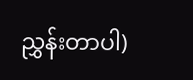ညွှန်းတာပါ)